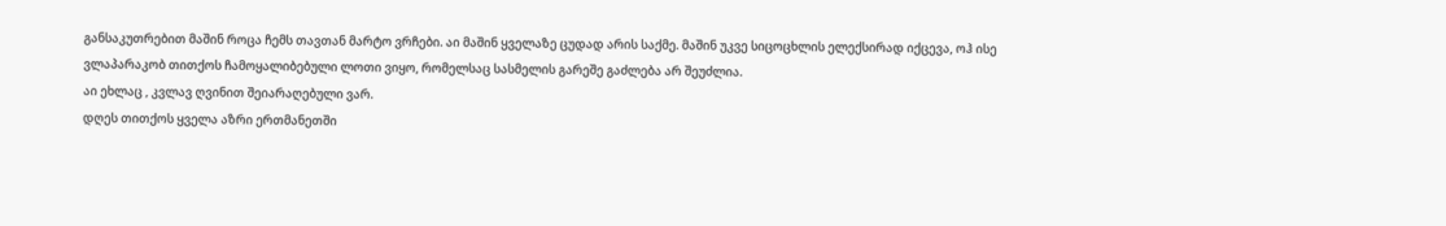განსაკუთრებით მაშინ როცა ჩემს თავთან მარტო ვრჩები. აი მაშინ ყველაზე ცუდად არის საქმე. მაშინ უკვე სიცოცხლის ელექსირად იქცევა, ოჰ ისე ვლაპარაკობ თითქოს ჩამოყალიბებული ლოთი ვიყო, რომელსაც სასმელის გარეშე გაძლება არ შეუძლია.
აი ეხლაც , კვლავ ღვინით შეიარაღებული ვარ.
დღეს თითქოს ყველა აზრი ერთმანეთში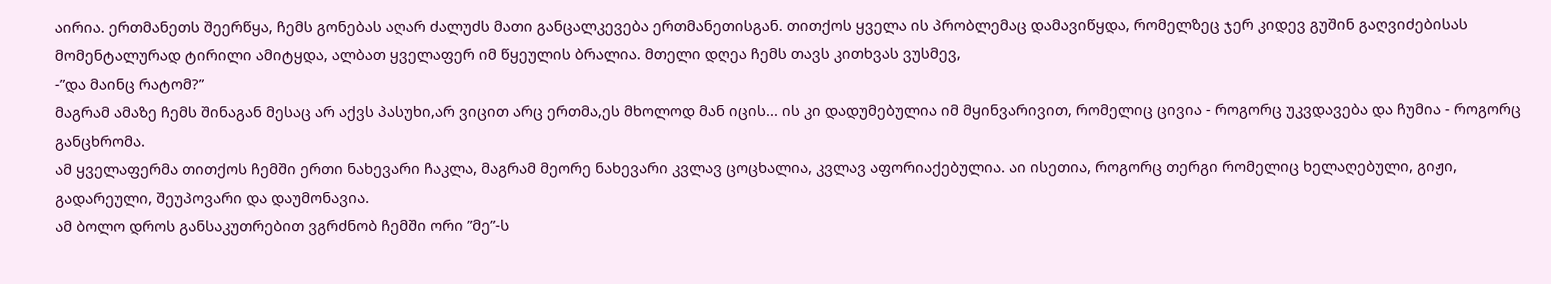აირია. ერთმანეთს შეერწყა, ჩემს გონებას აღარ ძალუძს მათი განცალკევება ერთმანეთისგან. თითქოს ყველა ის პრობლემაც დამავიწყდა, რომელზეც ჯერ კიდევ გუშინ გაღვიძებისას მომენტალურად ტირილი ამიტყდა, ალბათ ყველაფერ იმ წყეულის ბრალია. მთელი დღეა ჩემს თავს კითხვას ვუსმევ,
-”და მაინც რატომ?”
მაგრამ ამაზე ჩემს შინაგან მესაც არ აქვს პასუხი,არ ვიცით არც ერთმა,ეს მხოლოდ მან იცის... ის კი დადუმებულია იმ მყინვარივით, რომელიც ცივია - როგორც უკვდავება და ჩუმია - როგორც განცხრომა.
ამ ყველაფერმა თითქოს ჩემში ერთი ნახევარი ჩაკლა, მაგრამ მეორე ნახევარი კვლავ ცოცხალია, კვლავ აფორიაქებულია. აი ისეთია, როგორც თერგი რომელიც ხელაღებული, გიჟი, გადარეული, შეუპოვარი და დაუმონავია.
ამ ბოლო დროს განსაკუთრებით ვგრძნობ ჩემში ორი ”მე”-ს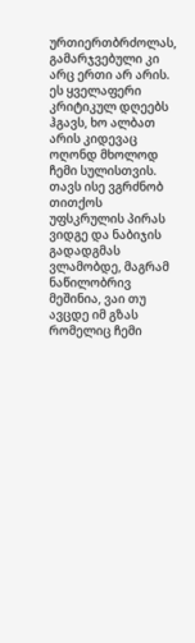ურთიერთბრძოლას, გამარჯვებული კი არც ერთი არ არის.
ეს ყველაფერი კრიტიკულ დღეებს ჰგავს, ხო ალბათ არის კიდევაც ოღონდ მხოლოდ ჩემი სულისთვის.
თავს ისე ვგრძნობ თითქოს უფსკრულის პირას ვიდგე და ნაბიჯის გადადგმას ვლამობდე, მაგრამ ნაწილობრივ მეშინია, ვაი თუ ავცდე იმ გზას რომელიც ჩემი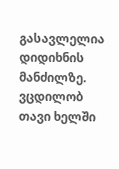გასავლელია დიდიხნის მანძილზე. ვცდილობ თავი ხელში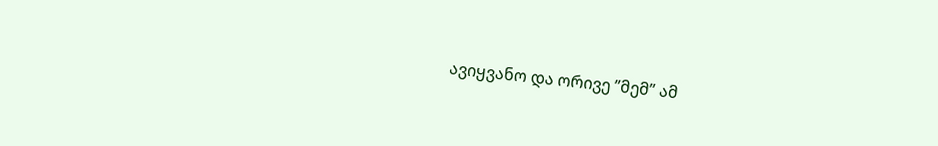ავიყვანო და ორივე ”მემ” ამ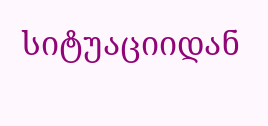სიტუაციიდან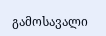გამოსავალი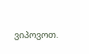ვიპოვოთ.